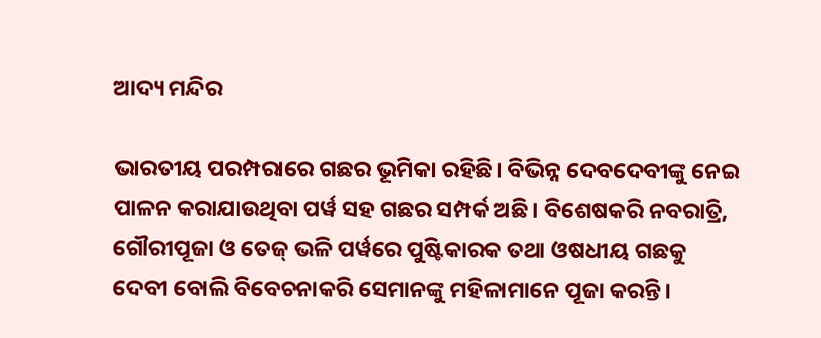ଆଦ୍ୟ ମନ୍ଦିର

ଭାରତୀୟ ପରମ୍ପରାରେ ଗଛର ଭୂମିକା ରହିଛି। ବିଭିନ୍ନ ଦେବଦେବୀଙ୍କୁ ନେଇ ପାଳନ କରାଯାଉଥିବା ପର୍ୱ ସହ ଗଛର ସମ୍ପର୍କ ଅଛି। ବିଶେଷକରି ନବରାତ୍ରି, ଗୌରୀପୂଜା ଓ ତେଜ୍‌ ଭଳି ପର୍ୱରେ ପୁଷ୍ଟିକାରକ ତଥା ଓଷଧୀୟ ଗଛକୁ ଦେବୀ ବୋଲି ବିବେଚନାକରି ସେମାନଙ୍କୁ ମହିଳାମାନେ ପୂଜା କରନ୍ତି।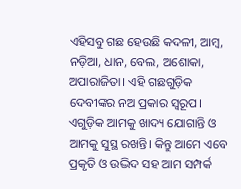ଏହିସବୁ ଗଛ ହେଉଛି କଦଳୀ, ଆମ୍ୱ, ନଡ଼ିଆ, ଧାନ, ବେଲ, ଅଶୋକା, ଅପାରାଜିତା। ଏହି ଗଛଗୁଡ଼ିକ ଦେବୀଙ୍କର ନଅ ପ୍ରକାର ସ୍ୱରୂପ। ଏଗୁଡ଼ିକ ଆମକୁ ଖାଦ୍ୟ ଯୋଗାନ୍ତି ଓ ଆମକୁ ସୁସ୍ଥ ରଖନ୍ତି। କିନ୍ତୁ ଆମେ ଏବେ ପ୍ରକୃତି ଓ ଉଦ୍ଭିଦ ସହ ଆମ ସମ୍ପର୍କ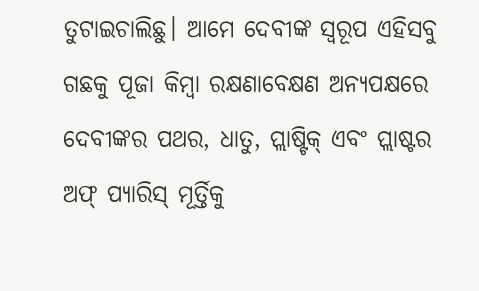ତୁଟାଇଚାଲିଛୁ। ଆମେ ଦେବୀଙ୍କ ସ୍ୱରୂପ ଏହିସବୁ ଗଛକୁ ପୂଜା କିମ୍ୱା ରକ୍ଷଣାବେକ୍ଷଣ ଅନ୍ୟପକ୍ଷରେ ଦେବୀଙ୍କର ପଥର, ଧାତୁ, ପ୍ଲାଷ୍ଟିକ୍‌ ଏବଂ ପ୍ଲାଷ୍ଟର ଅଫ୍‌ ପ୍ୟାରିସ୍‌ ମୂର୍ତ୍ତିକୁ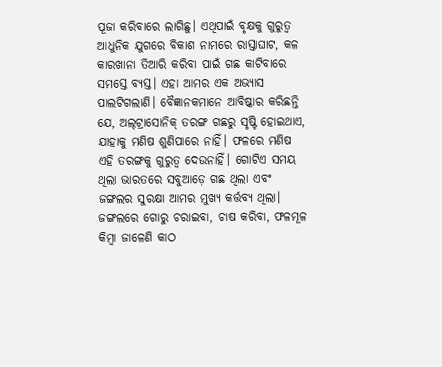ପୂଜା କରିବାରେ ଲାଗିଛୁ। ଏଥିପାଇଁ ବୃକ୍ଷକୁ ଗୁରୁତ୍ୱ ଆଧୁନିକ ଯୁଗରେ ବିକାଶ ନାମରେ ରାସ୍ତାଘାଟ, କଳ କାରଖାନା ତିଆରି କରିବା ପାଇଁ ଗଛ କାଟିବାରେ ସମସ୍ତେ ବ୍ୟସ୍ତ। ଏହା ଆମର ଏକ ଅଭ୍ୟାସ ପାଲଟିଗଲାଣି। ବୈଜ୍ଞାନକମାନେ ଆବିଷ୍କାର କରିଛନ୍ତି ଯେ, ଅଲ୍‌ଟ୍ରାସୋନିକ୍‌ ତରଙ୍ଗ ଗଛରୁ ସୃଷ୍ଟି ହୋଇଥାଏ, ଯାହାକୁ ମଣିଷ ଶୁଣିପାରେ ନାହିଁ। ଫଳରେ ମଣିଷ ଏହି ତରଙ୍ଗକୁ ଗୁରୁତ୍ୱ ଦେଉନାହିଁ। ଗୋଟିଏ ସମୟ ଥିଲା ଭାରତରେ ସବୁଆଡ଼େ ଗଛ ଥିଲା ଏବଂ ଜଙ୍ଗଲର ସୁରକ୍ଷା ଆମର ମୁଖ୍ୟ କର୍ତ୍ତବ୍ୟ ଥିଲା। ଜଙ୍ଗଲରେ ଗୋରୁ ଚରାଇବା, ଚାଷ କରିବା, ଫଳମୂଳ କିମ୍ୱା ଜାଳେଣି କାଠ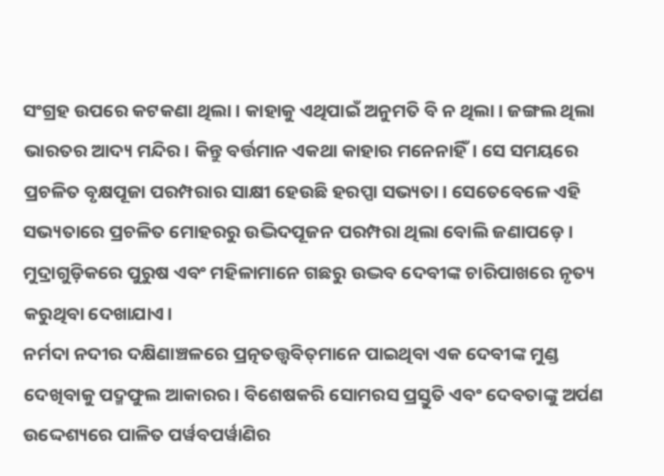ସଂଗ୍ରହ ଉପରେ କଟକଣା ଥିଲା। କାହାକୁ ଏଥିପାଇଁ ଅନୁମତି ବି ନ ଥିଲା। ଜଙ୍ଗଲ ଥିଲା ଭାରତର ଆଦ୍ୟ ମନ୍ଦିର। କିନ୍ତୁ ବର୍ତ୍ତମାନ ଏକଥା କାହାର ମନେନାହିଁ। ସେ ସମୟରେ ପ୍ରଚଳିତ ବୃକ୍ଷପୂଜା ପରମ୍ପରାର ସାକ୍ଷୀ ହେଉଛି ହରପ୍ପା ସଭ୍ୟତା। ସେତେବେଳେ ଏହି ସଭ୍ୟତାରେ ପ୍ରଚଳିତ ମୋହରରୁ ଉଦ୍ଭିଦପୂଜନ ପରମ୍ପରା ଥିଲା ବୋଲି ଜଣାପଡ଼େ। ମୁଦ୍ରାଗୁଡ଼ିକରେ ପୁରୁଷ ଏବଂ ମହିଳାମାନେ ଗଛରୁ ଉଦ୍ଭବ ଦେବୀଙ୍କ ଚାରିପାଖରେ ନୃତ୍ୟ କରୁଥିବା ଦେଖାଯାଏ।
ନର୍ମଦା ନଦୀର ଦକ୍ଷିଣାଞ୍ଚଳରେ ପ୍ରତ୍ନତତ୍ତ୍ୱବିତ୍‌ମାନେ ପାଇଥିବା ଏକ ଦେବୀଙ୍କ ମୁଣ୍ଡ ଦେଖିବାକୁ ପଦ୍ମଫୁଲ ଆକାରର। ବିଶେଷକରି ସୋମରସ ପ୍ରସ୍ତୁତି ଏବଂ ଦେବତାଙ୍କୁ ଅର୍ପଣ ଉଦ୍ଦେଶ୍ୟରେ ପାଳିତ ପର୍ୱବପର୍ୱାଣିର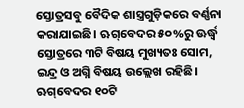ସ୍ତୋତ୍ରସବୁ ବୈଦିକ ଶାସ୍ତ୍ରଗୁଡ଼ିକରେ ବର୍ଣ୍ଣନା କରାଯାଇଛି। ଋଗ୍‌ବେଦର ୫୦%ରୁ ଊର୍ଦ୍ଧ୍ୱ ସ୍ତୋତ୍ରରେ ୩ଟି ବିଷୟ ମୁଖ୍ୟତଃ ସୋମ, ଇନ୍ଦ୍ର ଓ ଅଗ୍ନି ବିଷୟ ଉଲ୍ଲେଖ ରହିଛି। ଋଗ୍‌ବେଦର ୧୦ଟି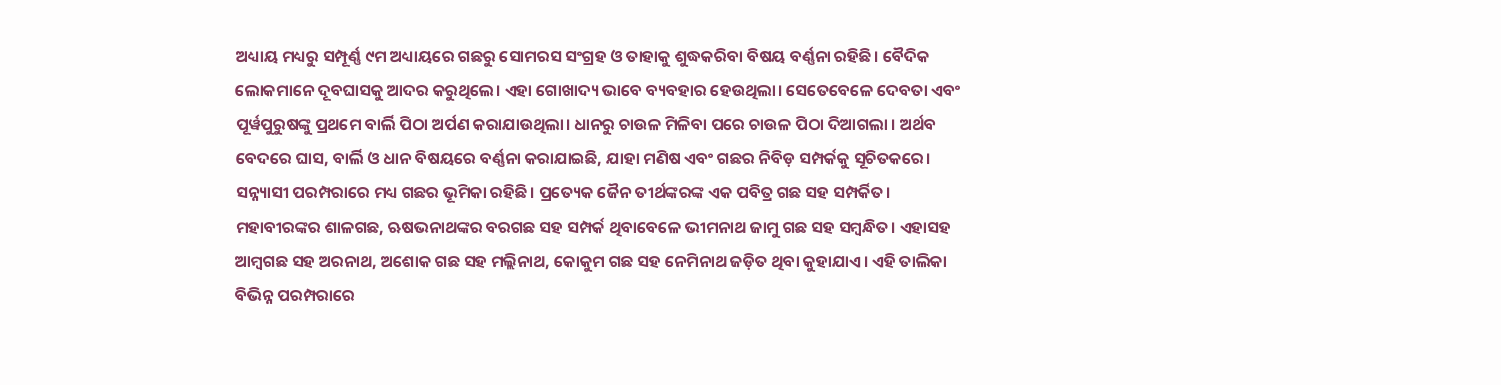ଅଧ୍ୟାୟ ମଧ୍ୟରୁ ସମ୍ପୂର୍ଣ୍ଣ ୯ମ ଅଧ୍ୟାୟରେ ଗଛରୁ ସୋମରସ ସଂଗ୍ରହ ଓ ତାହାକୁ ଶୁଦ୍ଧକରିବା ବିଷୟ ବର୍ଣ୍ଣନା ରହିଛି। ବୈଦିକ ଲୋକମାନେ ଦୂବଘାସକୁ ଆଦର କରୁଥିଲେ। ଏହା ଗୋଖାଦ୍ୟ ଭାବେ ବ୍ୟବହାର ହେଉଥିଲା। ସେତେବେଳେ ଦେବତା ଏବଂ ପୂର୍ୱପୁରୁଷଙ୍କୁ ପ୍ରଥମେ ବାର୍ଲି ପିଠା ଅର୍ପଣ କରାଯାଉଥିଲା। ଧାନରୁ ଚାଉଳ ମିଳିବା ପରେ ଚାଉଳ ପିଠା ଦିଆଗଲା । ଅର୍ଥବ ବେଦରେ ଘାସ, ବାର୍ଲି ଓ ଧାନ ବିଷୟରେ ବର୍ଣ୍ଣନା କରାଯାଇଛି, ଯାହା ମଣିଷ ଏବଂ ଗଛର ନିବିଡ଼ ସମ୍ପର୍କକୁ ସୂଚିତକରେ। ସନ୍ନ୍ୟାସୀ ପରମ୍ପରାରେ ମଧ୍ୟ ଗଛର ଭୂମିକା ରହିଛି। ପ୍ରତ୍ୟେକ ଜୈନ ତୀର୍ଥଙ୍କରଙ୍କ ଏକ ପବିତ୍ର ଗଛ ସହ ସମ୍ପର୍କିତ। ମହାବୀରଙ୍କର ଶାଳଗଛ, ଋଷଭନାଥଙ୍କର ବରଗଛ ସହ ସମ୍ପର୍କ ଥିବାବେଳେ ଭୀମନାଥ ଜାମୁ ଗଛ ସହ ସମ୍ୱନ୍ଧିତ। ଏହାସହ ଆମ୍ୱଗଛ ସହ ଅରନାଥ, ଅଶୋକ ଗଛ ସହ ମଲ୍ଲିନାଥ, କୋକୁମ ଗଛ ସହ ନେମିନାଥ ଜଡ଼ିତ ଥିବା କୁହାଯାଏ। ଏହି ତାଲିକା ବିଭିନ୍ନ ପରମ୍ପରାରେ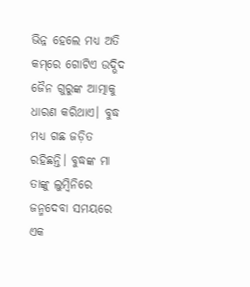ଭିନ୍ନ ହେଲେ ମଧ୍ୟ ଅତି କମ୍‌ରେ ଗୋଟିଏ ଉଦ୍ଭିଦ ଜୈନ ଗୁରୁଙ୍କ ଆତ୍ମାକୁ ଧାରଣ କରିଥାଏ। ବୁଦ୍ଧ ମଧ୍ୟ ଗଛ ଜଡ଼ିତ ରହିଛନ୍ତି। ବୁଦ୍ଧଙ୍କ ମା ତାଙ୍କୁ ଲୁମ୍ୱିନିରେ ଜନ୍ମଦେବା ସମୟରେ ଏକ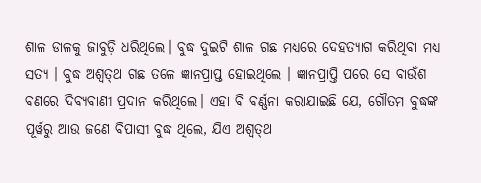ଶାଳ ଡାଳକୁ ଜାବୁଡ଼ି ଧରିଥିଲେ। ବୁଦ୍ଧ ଦୁଇଟି ଶାଳ ଗଛ ମଧ୍ୟରେ ଦେହତ୍ୟାଗ କରିଥିବା ମଧ୍ୟ ସତ୍ୟ । ବୁଦ୍ଧ ଅଶ୍ୱତ୍‌ଥ ଗଛ ତଳେ ଜ୍ଞାନପ୍ରାପ୍ତ ହୋଇଥିଲେ । ଜ୍ଞାନପ୍ରାପ୍ତି ପରେ ସେ ବାଉଁଶ ବଣରେ ଦିବ୍ୟବାଣୀ ପ୍ରଦାନ କରିଥିଲେ। ଏହା ବି ବର୍ଣ୍ଣନା କରାଯାଇଛି ଯେ, ଗୌତମ ବୁଦ୍ଧଙ୍କ ପୂର୍ୱରୁ ଆଉ ଜଣେ ବିପାସୀ ବୁଦ୍ଧ ଥିଲେ, ଯିଏ ଅଶ୍ୱତ୍‌ଥ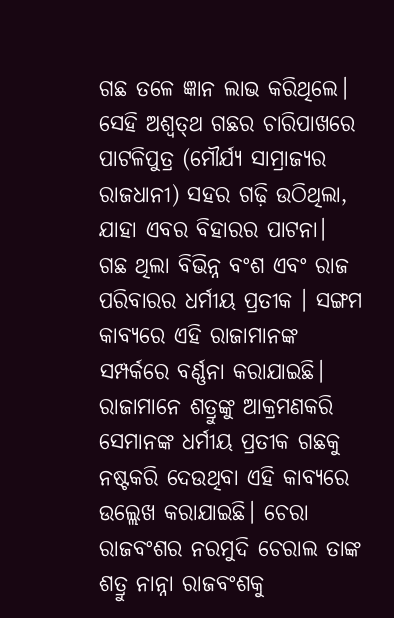ଗଛ ତଳେ ଜ୍ଞାନ ଲାଭ କରିଥିଲେ। ସେହି ଅଶ୍ୱତ୍‌ଥ ଗଛର ଚାରିପାଖରେ ପାଟଳିପୁତ୍ର (ମୌର୍ଯ୍ୟ ସାମ୍ରାଜ୍ୟର ରାଜଧାନୀ) ସହର ଗଢ଼ି ଉଠିଥିଲା, ଯାହା ଏବର ବିହାରର ପାଟନା।
ଗଛ ଥିଲା ବିଭିନ୍ନ ବଂଶ ଏବଂ ରାଜ ପରିବାରର ଧର୍ମୀୟ ପ୍ରତୀକ । ସଙ୍ଗମ କାବ୍ୟରେ ଏହି ରାଜାମାନଙ୍କ ସମ୍ପର୍କରେ ବର୍ଣ୍ଣନା କରାଯାଇଛି। ରାଜାମାନେ ଶତ୍ରୁଙ୍କୁ ଆକ୍ରମଣକରି ସେମାନଙ୍କ ଧର୍ମୀୟ ପ୍ରତୀକ ଗଛକୁ ନଷ୍ଟକରି ଦେଉଥିବା ଏହି କାବ୍ୟରେ ଉଲ୍ଲେଖ କରାଯାଇଛି। ଚେରା ରାଜବଂଶର ନରମୁଦି ଚେରାଲ ତାଙ୍କ ଶତ୍ରୁ ନାନ୍ନା ରାଜବଂଶକୁ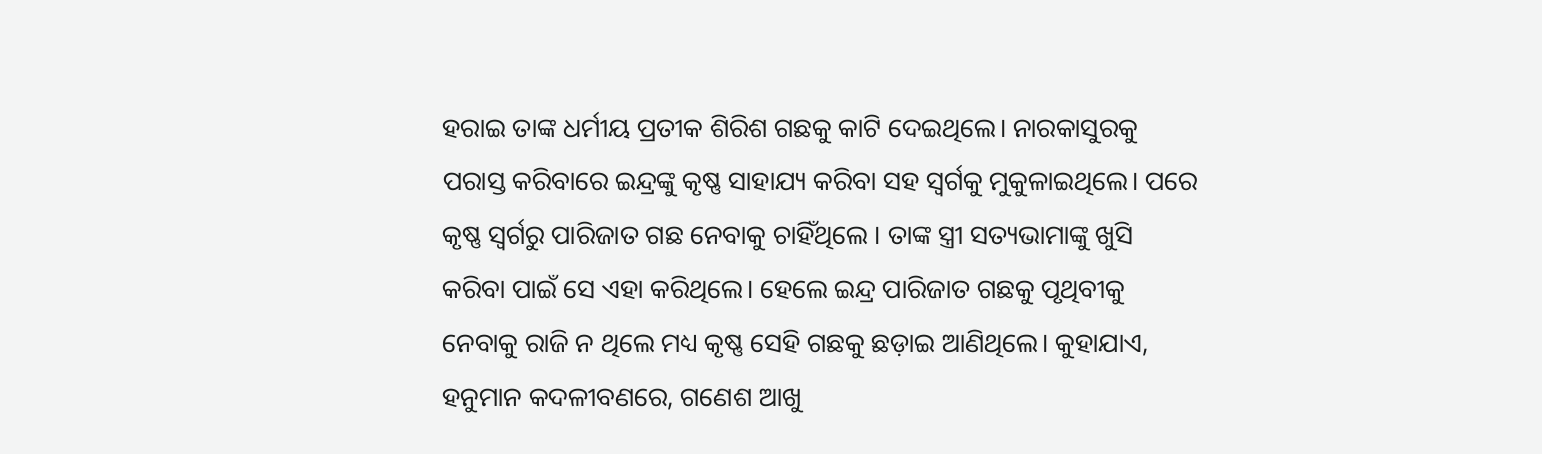ହରାଇ ତାଙ୍କ ଧର୍ମୀୟ ପ୍ରତୀକ ଶିରିଶ ଗଛକୁ କାଟି ଦେଇଥିଲେ। ନାରକାସୁରକୁ ପରାସ୍ତ କରିବାରେ ଇନ୍ଦ୍ରଙ୍କୁ କୃଷ୍ଣ ସାହାଯ୍ୟ କରିବା ସହ ସ୍ୱର୍ଗକୁ ମୁକୁଳାଇଥିଲେ। ପରେ କୃଷ୍ଣ ସ୍ୱର୍ଗରୁ ପାରିଜାତ ଗଛ ନେବାକୁ ଚାହିଁଥିଲେ । ତାଙ୍କ ସ୍ତ୍ରୀ ସତ୍ୟଭାମାଙ୍କୁ ଖୁସି କରିବା ପାଇଁ ସେ ଏହା କରିଥିଲେ। ହେଲେ ଇନ୍ଦ୍ର ପାରିଜାତ ଗଛକୁ ପୃଥିବୀକୁ ନେବାକୁ ରାଜି ନ ଥିଲେ ମଧ୍ୟ କୃଷ୍ଣ ସେହି ଗଛକୁ ଛଡ଼ାଇ ଆଣିଥିଲେ। କୁହାଯାଏ, ହନୁମାନ କଦଳୀବଣରେ, ଗଣେଶ ଆଖୁ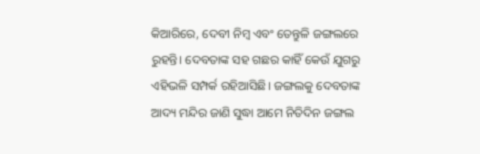କିଆରିରେ, ଦେବୀ ନିମ୍ୱ ଏବଂ ତେନ୍ତୁଳି ଜଙ୍ଗଲରେ ରୁହନ୍ତି। ଦେବତାଙ୍କ ସହ ଗଛର କାହିଁ କେଉଁ ଯୁଗରୁ ଏହିଭଳି ସମ୍ପର୍କ ରହିଆସିଛି। ଜଙ୍ଗଲକୁ ଦେବତାଙ୍କ ଆଦ୍ୟ ମନ୍ଦିର ଜାଣି ସୁଦ୍ଧା ଆମେ ନିତିଦିନ ଜଙ୍ଗଲ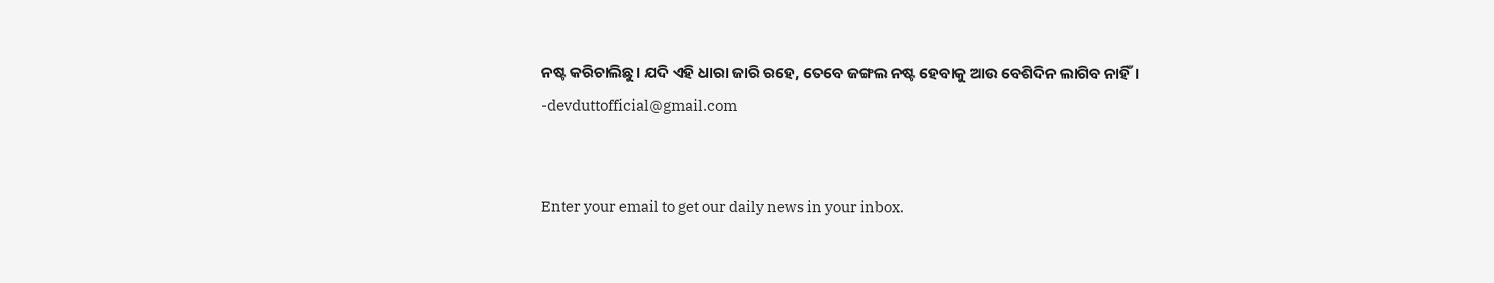ନଷ୍ଟ କରିଚାଲିଛୁ। ଯଦି ଏହି ଧାରା ଜାରି ରହେ, ତେବେ ଜଙ୍ଗଲ ନଷ୍ଟ ହେବାକୁ ଆଉ ବେଶିଦିନ ଲାଗିବ ନାହିଁ।
-devduttofficial@gmail.com


Enter your email to get our daily news in your inbox.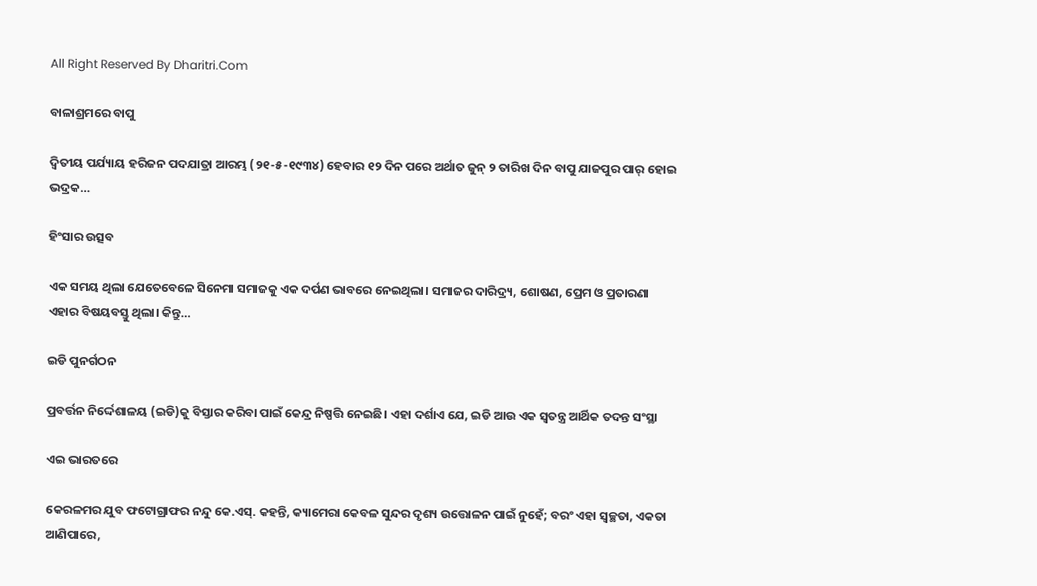All Right Reserved By Dharitri.Com

ବାଳାଶ୍ରମରେ ବାପୁ

ଦ୍ବିତୀୟ ପର୍ଯ୍ୟାୟ ହରିଜନ ପଦଯାତ୍ରା ଆରମ୍ଭ (୨୧-୫-୧୯୩୪) ହେବାର ୧୨ ଦିନ ପରେ ଅର୍ଥାତ ଜୁନ୍‌ ୨ ତାରିଖ ଦିନ ବାପୁ ଯାଜପୁର ପାର୍‌ ହୋଇ ଭଦ୍ରକ…

ହିଂସାର ଉତ୍ସବ

ଏକ ସମୟ ଥିଲା ଯେତେବେଳେ ସିନେମା ସମାଜକୁ ଏକ ଦର୍ପଣ ଭାବରେ ନେଇଥିଲା। ସମାଜର ଦାରିଦ୍ର୍ୟ, ଶୋଷଣ, ପ୍ରେମ ଓ ପ୍ରତାରଣା ଏହାର ବିଷୟବସ୍ତୁ ଥିଲା। କିନ୍ତୁ…

ଇଡି ପୁନର୍ଗଠନ

ପ୍ରବର୍ତ୍ତନ ନିର୍ଦ୍ଦେଶାଳୟ (ଇଡି)କୁ ବିସ୍ତାର କରିବା ପାଇଁ କେନ୍ଦ୍ର ନିଷ୍ପତ୍ତି ନେଇଛି। ଏହା ଦର୍ଶାଏ ଯେ, ଇଡି ଆଉ ଏକ ସ୍ବତନ୍ତ୍ର ଆର୍ଥିକ ତଦନ୍ତ ସଂସ୍ଥା

ଏଇ ଭାରତରେ

କେରଳମର ଯୁବ ଫଟୋଗ୍ରାଫର ନନ୍ଦୁ କେ.ଏସ୍‌. କହନ୍ତି, କ୍ୟାମେରା କେବଳ ସୁନ୍ଦର ଦୃଶ୍ୟ ଉତ୍ତୋଳନ ପାଇଁ ନୁହେଁ; ବରଂ ଏହା ସ୍ବଚ୍ଛତା, ଏକତା ଆଣିପାରେ,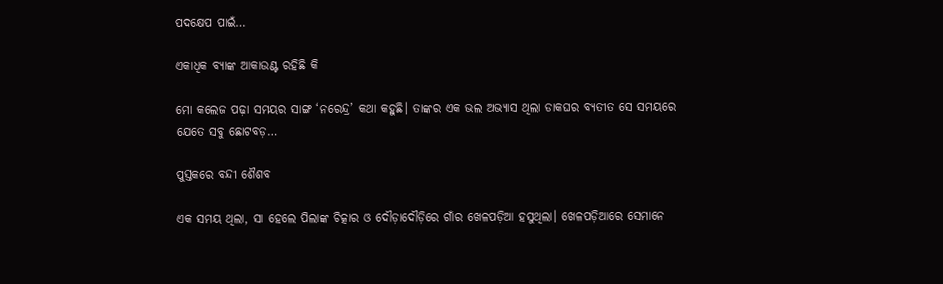ପଦକ୍ଷେପ ପାଇଁ…

ଏକାଧିକ ବ୍ୟାଙ୍କ ଆକାଉଣ୍ଟ ରହିଛି କି

ମୋ କଲେଜ ପଢ଼ା ସମୟର ସାଙ୍ଗ ‘ନରେନ୍ଦ୍ର’ କଥା କହୁଛି। ତାଙ୍କର ଏକ ଭଲ ଅଭ୍ୟାସ ଥିଲା ଡାକଘର ବ୍ୟତୀତ ସେ ସମୟରେ ଯେତେ ସବୁ ଛୋଟବଡ଼…

ପୁସ୍ତକରେ ବନ୍ଦୀ ଶୈଶବ

ଏକ ସମୟ ଥିଲା, ସା ହେଲେ ପିଲାଙ୍କ ଚିତ୍କାର ଓ ଦୌଡ଼ାଦୌଡ଼ିରେ ଗାଁର ଖେଳପଡ଼ିଆ ହସୁଥିଲା। ଖେଳପଡ଼ିଆରେ ସେମାନେ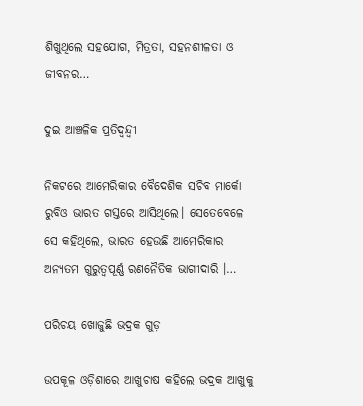ଶିଖୁଥିଲେ ସହଯୋଗ, ମିତ୍ରତା, ସହନଶୀଳତା ଓ ଜୀବନର…

ଦୁଇ ଆଞ୍ଚଳିକ ପ୍ରତିଦ୍ୱନ୍ଦ୍ୱୀ

ନିକଟରେ ଆମେରିକାର ବୈଦେଶିକ ସଚିବ ମାର୍କୋ ରୁବିଓ ଭାରତ ଗସ୍ତରେ ଆସିଥିଲେ। ସେତେବେଳେ ସେ କହିଥିଲେ, ଭାରତ ହେଉଛି ଆମେରିକାର ଅନ୍ୟତମ ଗୁରୁତ୍ୱପୂର୍ଣ୍ଣ ରଣନୈତିକ ଭାଗୀଦାରି ।…

ପରିଚୟ ଖୋଜୁଛି ଭଦ୍ରକ ଗୁଡ଼

ଉପକୂଳ ଓଡ଼ିଶାରେ ଆଖୁଚାଷ କହିଲେ ଭଦ୍ରକ ଆଖୁକୁ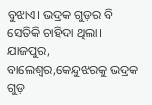ବୁଝାଏ। ଭଦ୍ରକ ଗୁଡ଼ର ବି ସେତିକି ଚାହିଦା ଥିଲା। ଯାଜପୁର, ବାଲେଶ୍ୱର,କେନ୍ଦୁଝରକୁ ଭଦ୍ରକ ଗୁଡ଼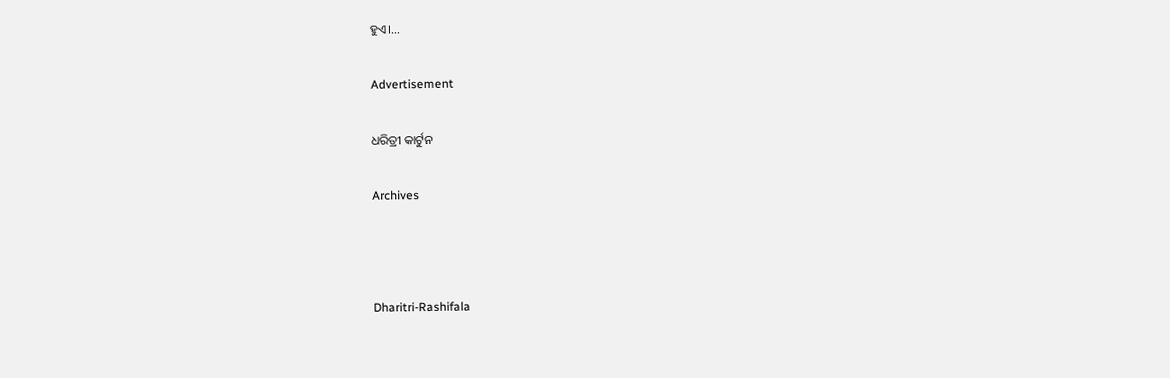ହୁଏ।…

Advertisement

ଧରିତ୍ରୀ କାର୍ଟୁନ

Archives



Dharitri-Rashifala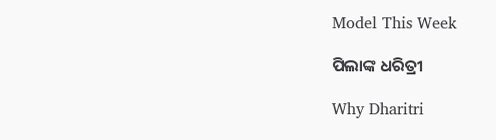Model This Week

ପିଲାଙ୍କ ଧରିତ୍ରୀ

Why Dharitri